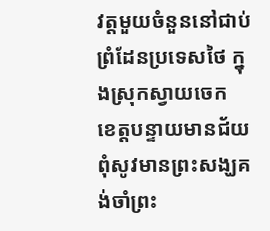វត្តមួយចំនួននៅជាប់ព្រំដែនប្រទេសថៃ ក្នុងស្រុកស្វាយចេក ខេត្តបន្ទាយមានជ័យ ពុំសូវមានព្រះសង្ឃគង់ចាំព្រះ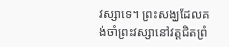វស្សាទេ។ ព្រះសង្ឃដែលគង់ចាំព្រះវស្សានៅវត្តជិតព្រំ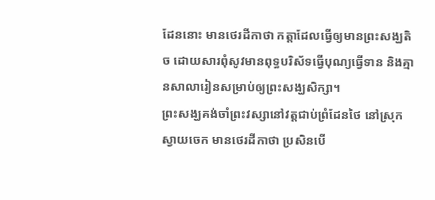ដែននោះ មានថេរដីកាថា កត្តាដែលធ្វើឲ្យមានព្រះសង្ឃតិច ដោយសារពុំសូវមានពុទ្ធបរិស័ទធ្វើបុណ្យធ្វើទាន និងគ្មានសាលារៀនសម្រាប់ឲ្យព្រះសង្ឃសិក្សា។
ព្រះសង្ឃគង់ចាំព្រះវស្សានៅវត្តជាប់ព្រំដែនថៃ នៅស្រុកស្វាយចេក មានថេរដីកាថា ប្រសិនបើ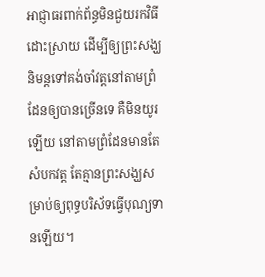អាជ្ញាធរពាក់ព័ន្ធមិនជួយរកវិធីដោះស្រាយ ដើម្បីឲ្យព្រះសង្ឃនិមន្តទៅគង់ចាំវត្តនៅតាមព្រំដែនឲ្យបានច្រើនទេ គឺមិនយូរឡើយ នៅតាមព្រំដែនមានតែសំបកវត្ត តែគ្មានព្រះសង្ឃសម្រាប់ឲ្យពុទ្ធបរិស័ទធ្វើបុណ្យទានឡើយ។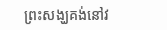ព្រះសង្ឃគង់នៅវ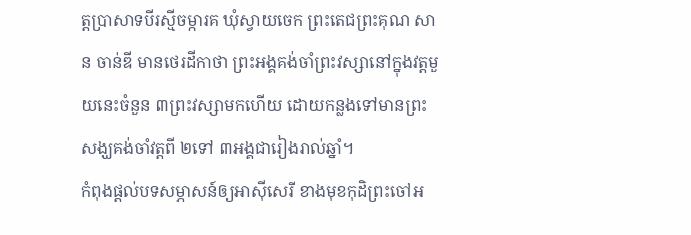ត្តប្រាសាទបីរស្មីចម្ការគ ឃុំស្វាយចេក ព្រះតេជព្រះគុណ សាន ចាន់ឌី មានថេរដីកាថា ព្រះអង្គគង់ចាំព្រះវស្សានៅក្នុងវត្តមួយនេះចំនួន ៣ព្រះវស្សាមកហើយ ដោយកន្លងទៅមានព្រះសង្ឃគង់ចាំវត្តពី ២ទៅ ៣អង្គជារៀងរាល់ឆ្នាំ។
កំពុងផ្ដល់បទសម្ភាសន៍ឲ្យអាស៊ីសេរី ខាងមុខកុដិព្រះចៅអ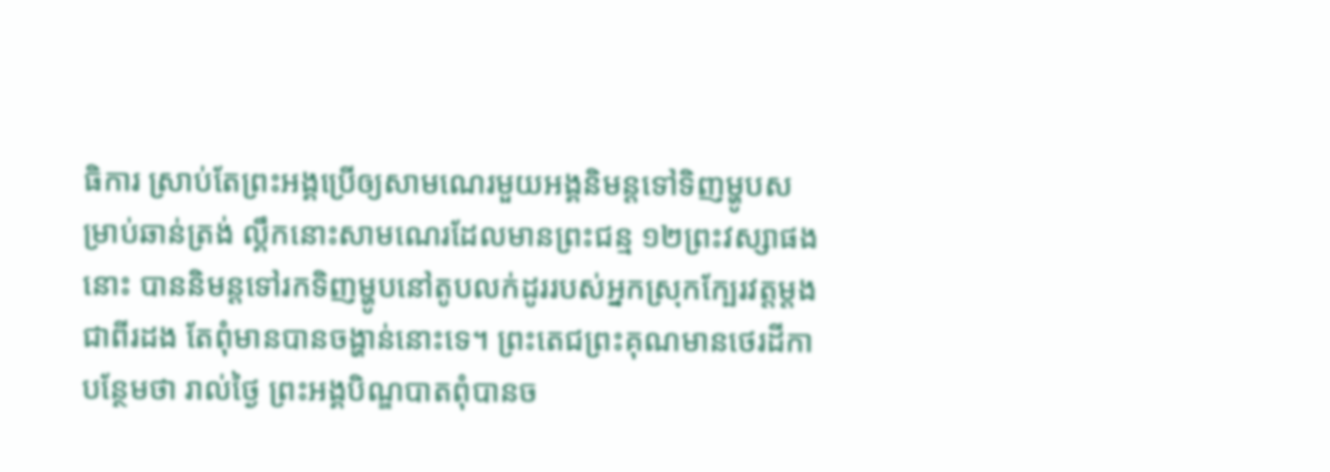ធិការ ស្រាប់តែព្រះអង្គប្រើឲ្យសាមណេរមួយអង្គនិមន្តទៅទិញម្ហូបសម្រាប់ឆាន់ត្រង់ ល្គឹកនោះសាមណេរដែលមានព្រះជន្ម ១២ព្រះវស្សាផងនោះ បាននិមន្តទៅរកទិញម្ហូបនៅតូបលក់ដូររបស់អ្នកស្រុកក្បែរវត្តម្ដងជាពីរដង តែពុំមានបានចង្ហាន់នោះទេ។ ព្រះតេជព្រះគុណមានថេរដីកាបន្ថែមថា រាល់ថ្ងៃ ព្រះអង្គបិណ្ឌបាតពុំបានច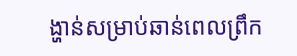ង្ហាន់សម្រាប់ឆាន់ពេលព្រឹក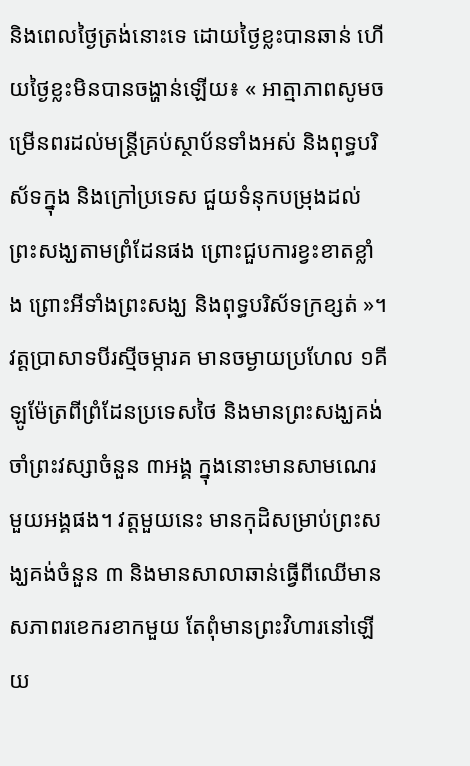និងពេលថ្ងៃត្រង់នោះទេ ដោយថ្ងៃខ្លះបានឆាន់ ហើយថ្ងៃខ្លះមិនបានចង្ហាន់ឡើយ៖ « អាត្មាភាពសូមចម្រើនពរដល់មន្ត្រីគ្រប់ស្ថាប័នទាំងអស់ និងពុទ្ធបរិស័ទក្នុង និងក្រៅប្រទេស ជួយទំនុកបម្រុងដល់ព្រះសង្ឃតាមព្រំដែនផង ព្រោះជួបការខ្វះខាតខ្លាំង ព្រោះអីទាំងព្រះសង្ឃ និងពុទ្ធបរិស័ទក្រខ្សត់ »។
វត្តប្រាសាទបីរស្មីចម្ការគ មានចម្ងាយប្រហែល ១គីឡូម៉ែត្រពីព្រំដែនប្រទេសថៃ និងមានព្រះសង្ឃគង់ចាំព្រះវស្សាចំនួន ៣អង្គ ក្នុងនោះមានសាមណេរមួយអង្គផង។ វត្តមួយនេះ មានកុដិសម្រាប់ព្រះសង្ឃគង់ចំនួន ៣ និងមានសាលាឆាន់ធ្វើពីឈើមានសភាពរខេករខាកមួយ តែពុំមានព្រះវិហារនៅឡើយ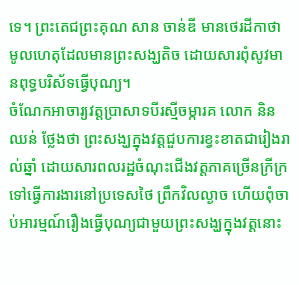ទេ។ ព្រះតេជព្រះគុណ សាន ចាន់ឌី មានថេរដីកាថា មូលហេតុដែលមានព្រះសង្ឃតិច ដោយសារពុំសូវមានពុទ្ធបរិស័ទធ្វើបុណ្យ។
ចំណែកអាចារ្យវត្តប្រាសាទបីរស្មីចម្ការគ លោក និន ឈន់ ថ្លែងថា ព្រះសង្ឃក្នុងវត្តជួបការខ្វះខាតជារៀងរាល់ឆ្នាំ ដោយសារពលរដ្ឋចំណុះជើងវត្តភាគច្រើនក្រីក្រ ទៅធ្វើការងារនៅប្រទេសថៃ ព្រឹកវិលល្ងាច ហើយពុំចាប់អារម្មណ៍រឿងធ្វើបុណ្យជាមួយព្រះសង្ឃក្នុងវត្តនោះ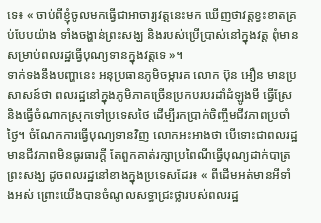ទេ៖ « ចាប់ពីខ្ញុំចូលមកធ្វើជាអាចារ្យវត្តនេះមក ឃើញថាវត្តខ្វះខាតគ្រប់បែបយ៉ាង ទាំងចង្ហាន់ព្រះសង្ឃ និងរបស់ប្រើប្រាស់នៅក្នុងវត្ត ពុំមានសម្រាប់ពលរដ្ឋធ្វើបុណ្យទានក្នុងវត្តទេ »។
ទាក់ទងនឹងបញ្ហានេះ អនុប្រធានភូមិចម្ការគ លោក ប៊ុន អឿន មានប្រសាសន៍ថា ពលរដ្ឋនៅក្នុងភូមិភាគច្រើនប្រកបរបរដាំដំឡូងមី ធ្វើស្រែ និងធ្វើចំណាកស្រុកទៅប្រទេសថៃ ដើម្បីរកប្រាក់ចិញ្ចឹមជីវភាពប្រចាំថ្ងៃ។ ចំណែកការធ្វើបុណ្យទានវិញ លោកអះអាងថា បើទោះជាពលរដ្ឋមានជីវភាពមិនធូរធារក្ដី តែពួកគាត់រក្សាប្រពៃណីធ្វើបុណ្យដាក់បាត្រព្រះសង្ឃ ដូចពលរដ្ឋនៅខាងក្នុងប្រទេសដែរ៖ « ពីដើមអត់មានអីទាំងអស់ ព្រោះយើងបានចំណូលសទ្ធាជ្រះថ្លារបស់ពលរដ្ឋ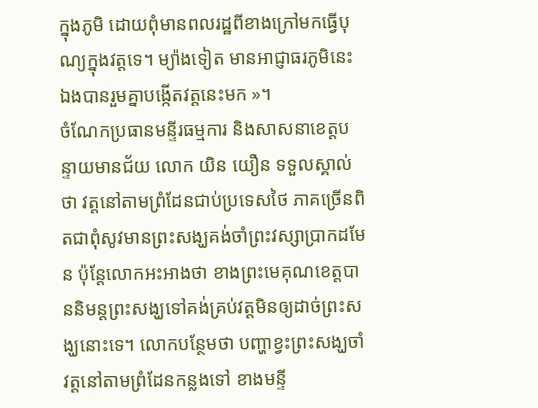ក្នុងភូមិ ដោយពុំមានពលរដ្ឋពីខាងក្រៅមកធ្វើបុណ្យក្នុងវត្តទេ។ ម្យ៉ាងទៀត មានអាជ្ញាធរភូមិនេះឯងបានរួមគ្នាបង្កើតវត្តនេះមក »។
ចំណែកប្រធានមន្ទីរធម្មការ និងសាសនាខេត្តបន្ទាយមានជ័យ លោក យិន យឿន ទទួលស្គាល់ថា វត្តនៅតាមព្រំដែនជាប់ប្រទេសថៃ ភាគច្រើនពិតជាពុំសូវមានព្រះសង្ឃគង់ចាំព្រះវស្សាប្រាកដមែន ប៉ុន្តែលោកអះអាងថា ខាងព្រះមេគុណខេត្តបាននិមន្តព្រះសង្ឃទៅគង់គ្រប់វត្តមិនឲ្យដាច់ព្រះសង្ឃនោះទេ។ លោកបន្ថែមថា បញ្ហាខ្វះព្រះសង្ឃចាំវត្តនៅតាមព្រំដែនកន្លងទៅ ខាងមន្ទី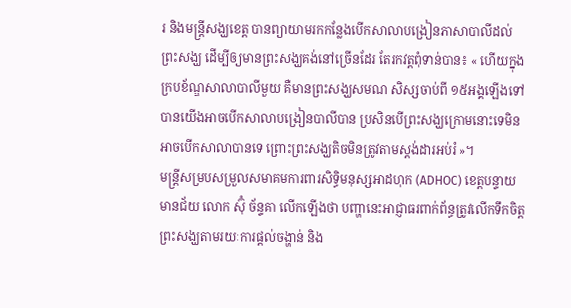រ និងមន្ត្រីសង្ឃខេត្ត បានព្យាយាមរកកន្លែងបើកសាលាបង្រៀនភាសាបាលីដល់ព្រះសង្ឃ ដើម្បីឲ្យមានព្រះសង្ឃគង់នៅច្រើនដែរ តែរកវត្តពុំទាន់បាន៖ « ហើយក្នុងក្របខ័ណ្ឌសាលាបាលីមួយ គឺមានព្រះសង្ឃសមណ សិស្សចាប់ពី ១៥អង្គឡើងទៅ បានយើងអាចបើកសាលាបង្រៀនបាលីបាន ប្រសិនបើព្រះសង្ឃក្រោមនោះទេមិនអាចបើកសាលាបានទេ ព្រោះព្រះសង្ឃតិចមិនត្រូវតាមស្តង់ដារអប់រំ »។
មន្ត្រីសម្របសម្រួលសមាគមការពារសិទ្ធិមនុស្សអាដហុក (ADHOC) ខេត្តបន្ទាយមានជ័យ លោក ស៊ុំ ច័ន្ទគា លើកឡើងថា បញ្ហានេះអាជ្ញាធរពាក់ព័ន្ធត្រូវលើកទឹកចិត្តព្រះសង្ឃតាមរយៈការផ្ដល់ចង្ហាន់ និង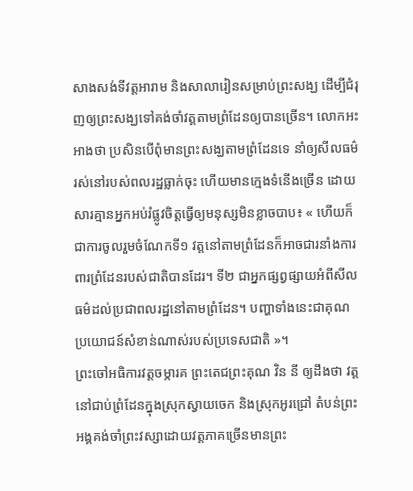សាងសង់ទីវត្តអារាម និងសាលារៀនសម្រាប់ព្រះសង្ឃ ដើម្បីជំរុញឲ្យព្រះសង្ឃទៅគង់ចាំវត្តតាមព្រំដែនឲ្យបានច្រើន។ លោកអះអាងថា ប្រសិនបើពុំមានព្រះសង្ឃតាមព្រំដែនទេ នាំឲ្យសីលធម៌រស់នៅរបស់ពលរដ្ឋធ្លាក់ចុះ ហើយមានក្មេងទំនើងច្រើន ដោយសារគ្មានអ្នកអប់រំផ្លូវចិត្តធ្វើឲ្យមនុស្សមិនខ្លាចបាប៖ « ហើយក៏ជាការចូលរួមចំណែកទី១ វត្តនៅតាមព្រំដែនក៏អាចជារនាំងការពារព្រំដែនរបស់ជាតិបានដែរ។ ទី២ ជាអ្នកផ្សព្វផ្សាយអំពីសីលធម៌ដល់ប្រជាពលរដ្ឋនៅតាមព្រំដែន។ បញ្ហាទាំងនេះជាគុណប្រយោជន៍សំខាន់ណាស់របស់ប្រទេសជាតិ »។
ព្រះចៅអធិការវត្តចម្ការគ ព្រះតេជព្រះគុណ វិន នី ឲ្យដឹងថា វត្តនៅជាប់ព្រំដែនក្នុងស្រុកស្វាយចេក និងស្រុកអូរជ្រៅ តំបន់ព្រះអង្គគង់ចាំព្រះវស្សាដោយវត្តភាគច្រើនមានព្រះ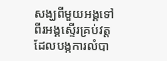សង្ឃពីមួយអង្គទៅពីរអង្គស្ទើរគ្រប់វត្ត ដែលបង្កការលំបា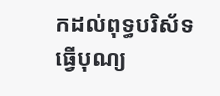កដល់ពុទ្ធបរិស័ទធ្វើបុណ្យ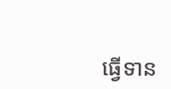ធ្វើទាន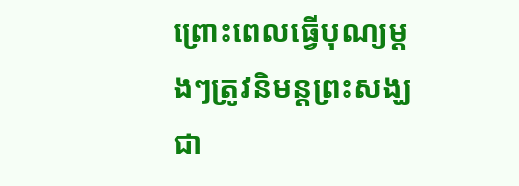ព្រោះពេលធ្វើបុណ្យម្ដងៗត្រូវនិមន្តព្រះសង្ឃជា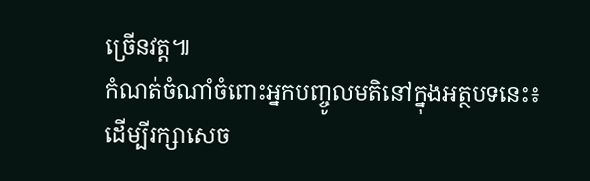ច្រើនវត្ត៕
កំណត់ចំណាំចំពោះអ្នកបញ្ចូលមតិនៅក្នុងអត្ថបទនេះ៖
ដើម្បីរក្សាសេច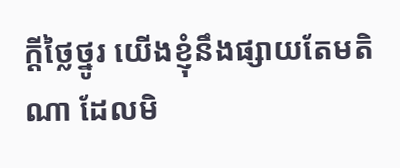ក្ដីថ្លៃថ្នូរ យើងខ្ញុំនឹងផ្សាយតែមតិណា ដែលមិ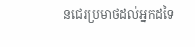នជេរប្រមាថដល់អ្នកដទៃ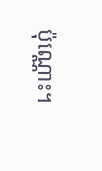ប៉ុណ្ណោះ។